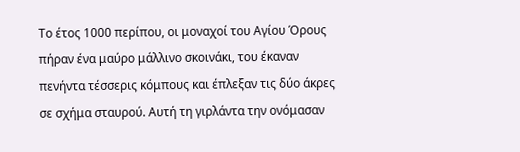Το έτος 1000 περίπου, οι μοναχοί του Αγίου Όρους πήραν ένα μαύρο μάλλινο σκοινάκι, του έκαναν πενήντα τέσσερις κόμπους και έπλεξαν τις δύο άκρες σε σχήμα σταυρού. Αυτή τη γιρλάντα την ονόμασαν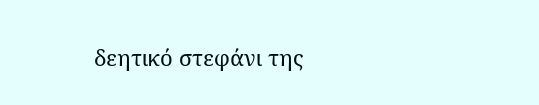δεητικό στεφάνι της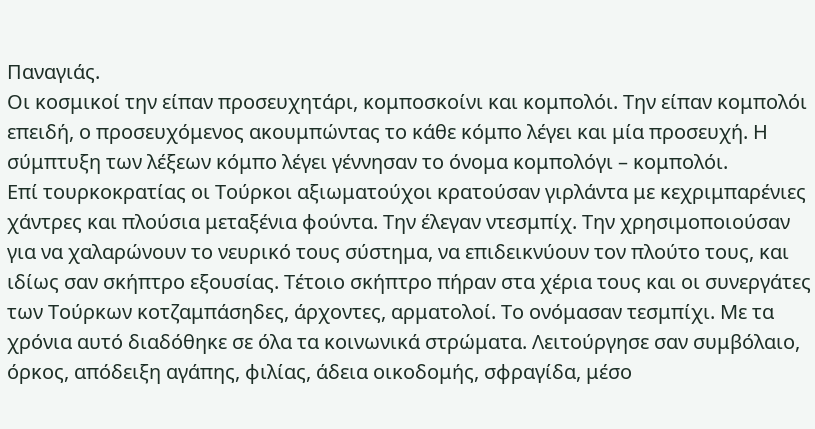Παναγιάς.
Οι κοσμικοί την είπαν προσευχητάρι, κομποσκοίνι και κομπολόι. Την είπαν κομπολόι επειδή, ο προσευχόμενος ακουμπώντας το κάθε κόμπο λέγει και μία προσευχή. Η σύμπτυξη των λέξεων κόμπο λέγει γέννησαν το όνομα κομπολόγι – κομπολόι.
Επί τουρκοκρατίας οι Τούρκοι αξιωματούχοι κρατούσαν γιρλάντα με κεχριμπαρένιες χάντρες και πλούσια μεταξένια φούντα. Την έλεγαν ντεσμπίχ. Την χρησιμοποιούσαν για να χαλαρώνουν το νευρικό τους σύστημα, να επιδεικνύουν τον πλούτο τους, και ιδίως σαν σκήπτρο εξουσίας. Τέτοιο σκήπτρο πήραν στα χέρια τους και οι συνεργάτες των Τούρκων κοτζαμπάσηδες, άρχοντες, αρματολοί. Το ονόμασαν τεσμπίχι. Με τα χρόνια αυτό διαδόθηκε σε όλα τα κοινωνικά στρώματα. Λειτούργησε σαν συμβόλαιο, όρκος, απόδειξη αγάπης, φιλίας, άδεια οικοδομής, σφραγίδα, μέσο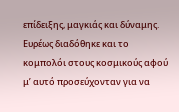επίδειξης, μαγκιάς και δύναμης. Ευρέως διαδόθηκε και το κομπολόι στους κοσμικούς αφού μ’ αυτό προσεύχονταν για να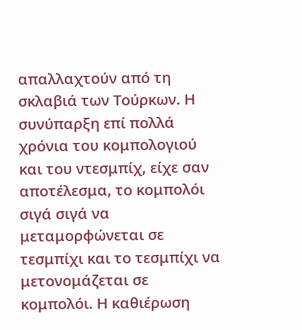απαλλαχτούν από τη σκλαβιά των Τούρκων. Η συνύπαρξη επί πολλά χρόνια του κομπολογιού και του ντεσμπίχ, είχε σαν αποτέλεσμα, το κομπολόι σιγά σιγά να μεταμορφώνεται σε τεσμπίχι και το τεσμπίχι να μετονομάζεται σε κομπολόι. Η καθιέρωση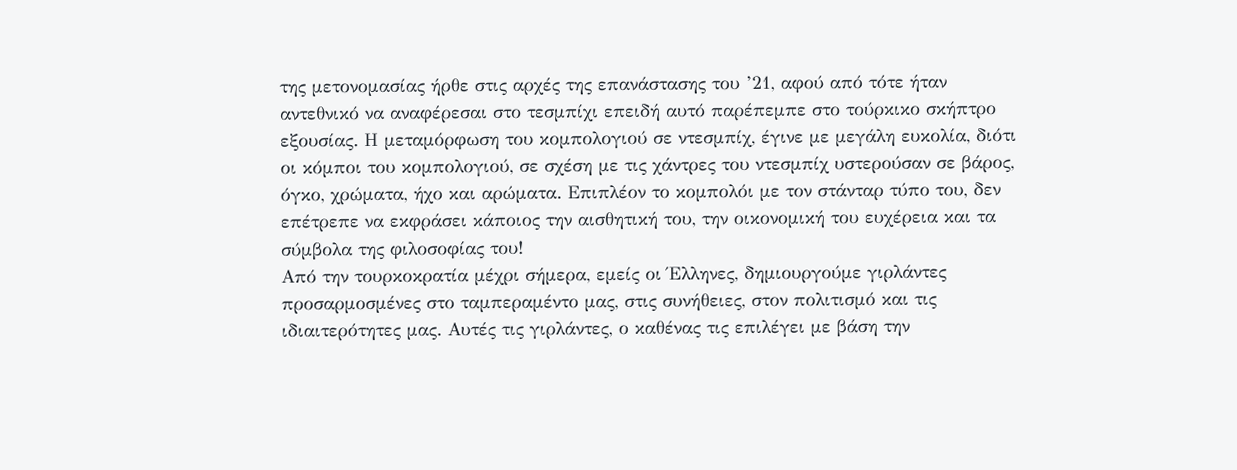της μετονομασίας ήρθε στις αρχές της επανάστασης του ’21, αφού από τότε ήταν αντεθνικό να αναφέρεσαι στο τεσμπίχι επειδή αυτό παρέπεμπε στο τούρκικο σκήπτρο εξουσίας. Η μεταμόρφωση του κομπολογιού σε ντεσμπίχ, έγινε με μεγάλη ευκολία, διότι οι κόμποι του κομπολογιού, σε σχέση με τις χάντρες του ντεσμπίχ υστερούσαν σε βάρος, όγκο, χρώματα, ήχο και αρώματα. Επιπλέον το κομπολόι με τον στάνταρ τύπο του, δεν επέτρεπε να εκφράσει κάποιος την αισθητική του, την οικονομική του ευχέρεια και τα σύμβολα της φιλοσοφίας του!
Από την τουρκοκρατία μέχρι σήμερα, εμείς οι Έλληνες, δημιουργούμε γιρλάντες προσαρμοσμένες στο ταμπεραμέντο μας, στις συνήθειες, στον πολιτισμό και τις ιδιαιτερότητες μας. Αυτές τις γιρλάντες, ο καθένας τις επιλέγει με βάση την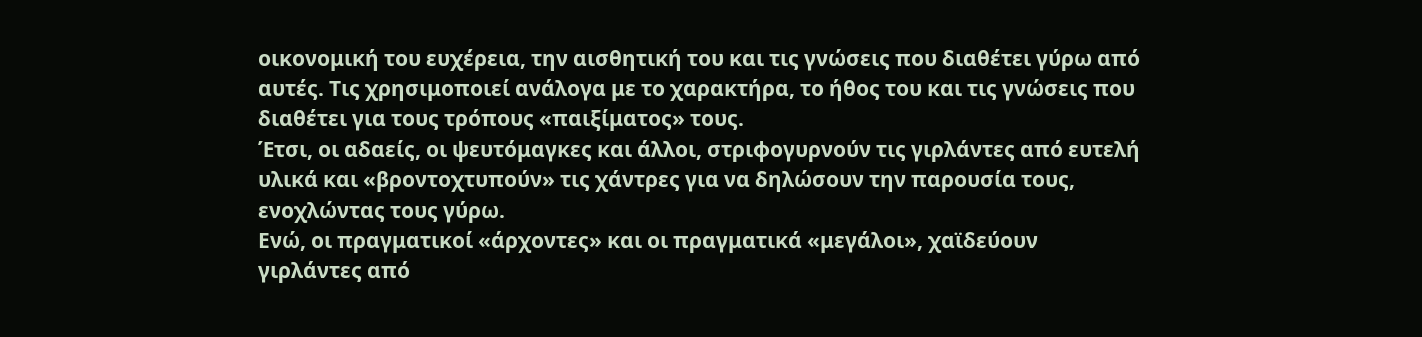οικονομική του ευχέρεια, την αισθητική του και τις γνώσεις που διαθέτει γύρω από αυτές. Τις χρησιμοποιεί ανάλογα με το χαρακτήρα, το ήθος του και τις γνώσεις που διαθέτει για τους τρόπους «παιξίματος» τους.
Έτσι, οι αδαείς, οι ψευτόμαγκες και άλλοι, στριφογυρνούν τις γιρλάντες από ευτελή υλικά και «βροντοχτυπούν» τις χάντρες για να δηλώσουν την παρουσία τους, ενοχλώντας τους γύρω.
Ενώ, οι πραγματικοί «άρχοντες» και οι πραγματικά «μεγάλοι», χαϊδεύουν γιρλάντες από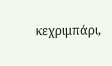κεχριμπάρι,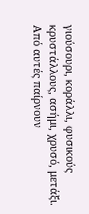γιούσουρι, κοράλλι, φυσικούς κρυστάλλους, ασήμι, χρυσό, μετάξι. Από αυτές παίρνουν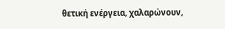θετική ενέργεια, χαλαρώνουν,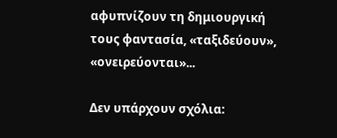αφυπνίζουν τη δημιουργική τους φαντασία, «ταξιδεύουν», «ονειρεύονται»...

Δεν υπάρχουν σχόλια: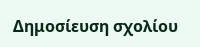Δημοσίευση σχολίου